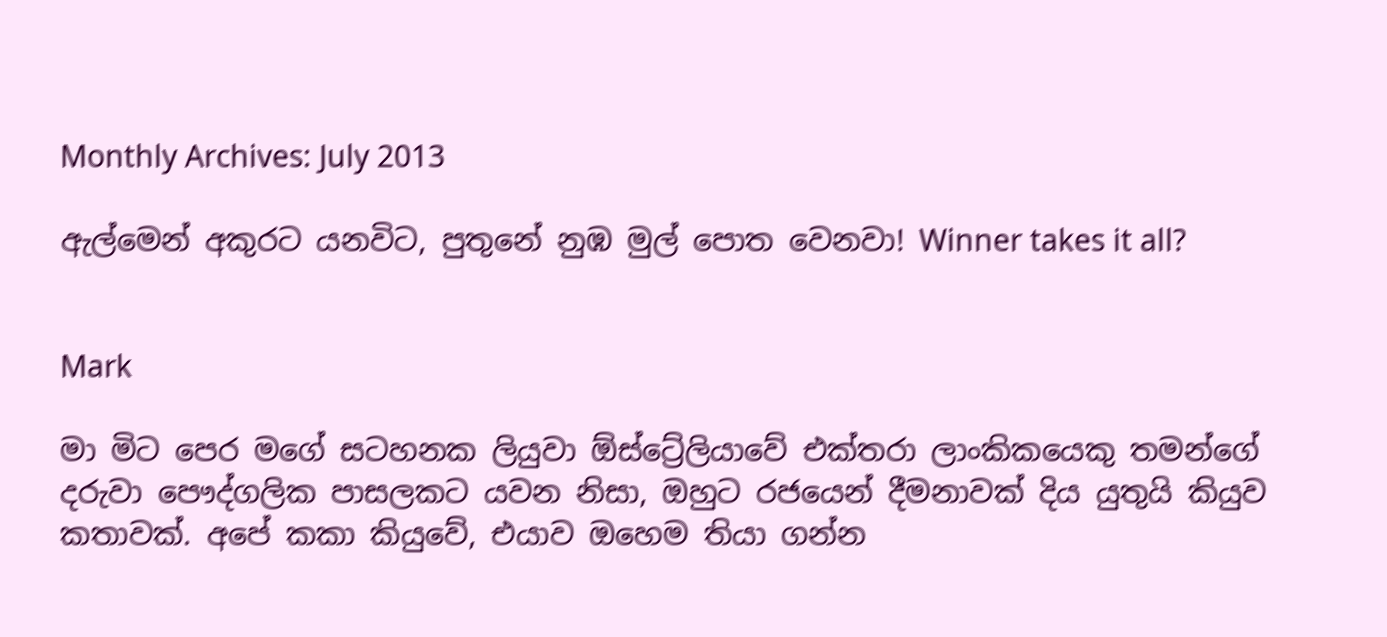Monthly Archives: July 2013

ඇල්මෙන් අකුරට යනවිට, පුතුනේ නුඹ මුල් පොත වෙනවා! Winner takes it all?


Mark

මා මිට පෙර මගේ සටහනක ලියුවා ඕස්ට්‍රේලියාවේ එක්තරා ලාංකිකයෙකු තමන්ගේ දරුවා පෞද්ගලික පාසලකට යවන නිසා, ඔහුට රජයෙන් දීමනාවක් දිය යුතුයි කියුව කතාවක්. අපේ කකා කියුවේ, එයාව ඔහෙම තියා ගන්න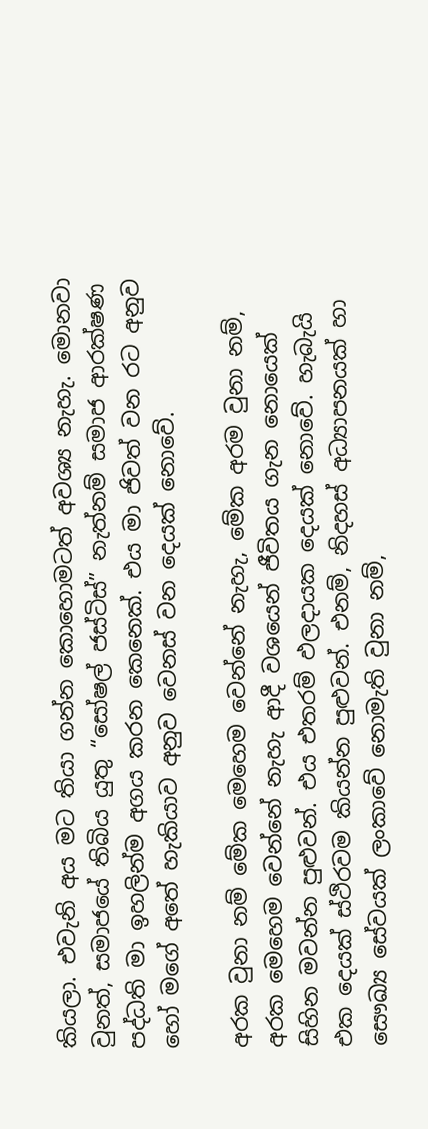කියලා. එවැනි අය මට තියා ගන්න කොහොමටත් අවශ්‍ය නැහැ. මොනවා වුනත්, සමාජයේ තිබිය යුතු “සෝෂල් ජස්ටිස්” නැත්නම් සමාජ ආරක්ෂණ පද්ධති මා ඉහලින්ම අගය කරන කෙනෙක්. එය මා ජිවත් වන රට අනුව හෝ මගේ අතේ හැකියාව අනුව වෙනස් වන දෙයක් නොවේ.

අරක වුනා නම් මේක මෙහෙම වෙන්නේ නැහැ, මේක අරම වුනා නම්, අරක මෙහෙම වෙන්නේ නැහැ ආදී වශයෙන් ජීවිතය ගැන නොයෙක් සිහින මවන්න පුළුවන්. එය එතරම් ඵලදායක දෙයක් නොවේ. හැබැයි එක දෙයක් ස්ථිරවම කියන්න පුළුවන්. එනම්, නිදහස් අධ්‍යාපනයක් හා සෞඛ්‍ය සේවයක් ලංකාවේ නොමැති වුනා නම්,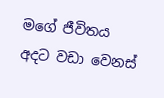මගේ ජීවිතය අදට වඩා වෙනස්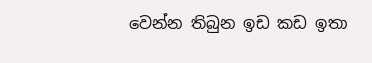වෙන්න තිබුන ඉඩ කඩ ඉතා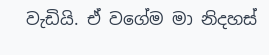වැඩියි. ඒ වගේම මා නිදහස්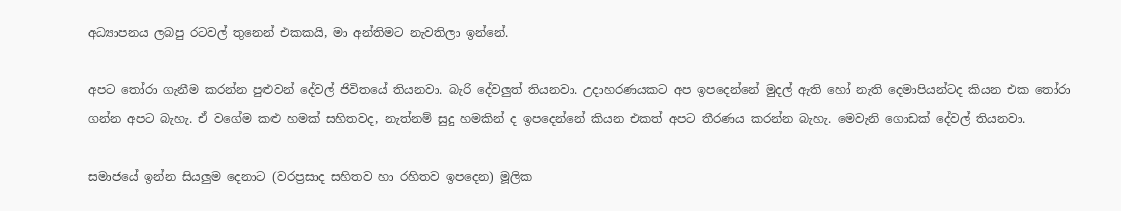අධ්‍යාපනය ලබපු රටවල් තුනෙන් එකකයි, මා අන්තිමට නැවතිලා ඉන්නේ.

අපට තෝරා ගැනීම කරන්න පුළුවන් දේවල් ජිවිතයේ තියනවා. බැරි දේවලුත් තියනවා. උදාහරණයකට අප ඉපදෙන්නේ මුදල් ඇති හෝ නැති දෙමාපියන්ටද කියන එක තෝරා ගන්න අපට බැහැ. ඒ වගේම කළු හමක් සහිතවද, නැත්නම් සුදු හමකින් ද ඉපදෙන්නේ කියන එකත් අපට තීරණය කරන්න බැහැ. මෙවැනි ගොඩක් දේවල් තියනවා.

සමාජයේ ඉන්න සියලුම දෙනාට (වරප්‍රසාද සහිතව හා රහිතව ඉපදෙන) මූලික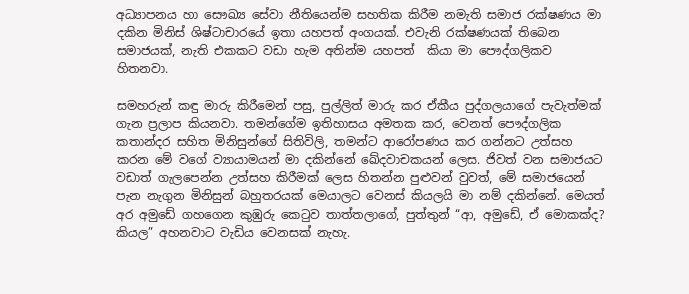අධ්‍යාපනය හා සෞඛ්‍ය සේවා නීතියෙන්ම සහතික කිරීම නමැති සමාජ රක්ෂණය මා දකින මිනිස් ශිෂ්ටාචාරයේ ඉතා යහපත් අංගයක්. එවැනි රක්ෂණයක් තිබෙන සමාජයක්, නැති එකකට වඩා හැම අතින්ම යහපත්  කියා මා පෞද්ගලිකව හිතනවා.

සමහරුන් කඳු මාරු කිරීමෙන් පසු, පුල්ලිත් මාරු කර ඒකීය පුද්ගලයාගේ පැවැත්මක් ගැන ප්‍රලාප කියනවා. තමන්ගේම ඉතිහාසය අමතක කර, වෙනත් පෞද්ගලික කතාන්දර සහිත මිනිසුන්ගේ සිතිවිලි, තමන්ට ආරෝපණය කර ගන්නට උත්සහ කරන මේ වගේ ව්‍යායාමයන් මා දකින්නේ ඛේදවාචකයන් ලෙස. ජිවත් වන සමාජයට වඩාත් ගැලපෙන්න උත්සහ කිරීමක් ලෙස හිතන්න පුළුවන් වුවත්, මේ සමාජයෙන් පැන නැගුන මිනිසුන් බහුතරයක් මෙයාලට වෙනස් කියලයි මා නම් දකින්නේ. මෙයත් අර අමුඩේ ගහගෙන කුඹුරු කෙටුව තාත්තලාගේ, පුත්තුන් “ආ, අමුඩේ, ඒ මොකක්ද? කියල” අහනවාට වැඩිය වෙනසක් නැහැ.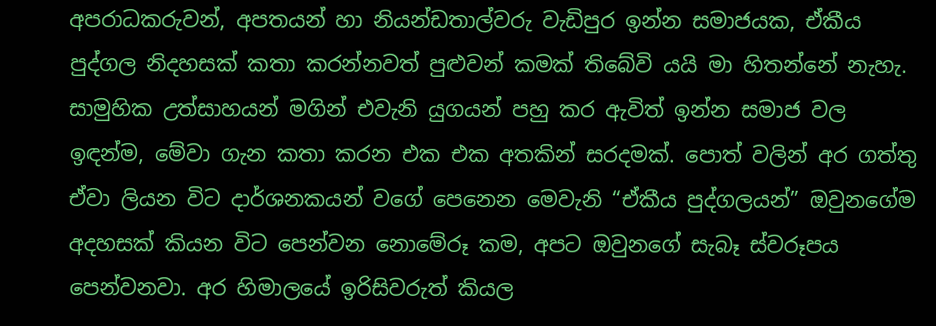අපරාධකරුවන්, අපතයන් හා නියන්ඩතාල්වරු වැඩිපුර ඉන්න සමාජයක, ඒකීය පුද්ගල නිදහසක් කතා කරන්නවත් පුළුවන් කමක් තිබේවි යයි මා හිතන්නේ නැහැ. සාමුහික උත්සාහයන් මගින් එවැනි යුගයන් පහු කර ඇවිත් ඉන්න සමාජ වල ඉඳන්ම, මේවා ගැන කතා කරන එක එක අතකින් සරදමක්. පොත් වලින් අර ගත්තු ඒවා ලියන විට දාර්ශනකයන් වගේ පෙනෙන මෙවැනි “ඒකීය පුද්ගලයන්” ඔවුනගේම අදහසක් කියන විට පෙන්වන නොමේරූ කම, අපට ඔවුනගේ සැබෑ ස්වරූපය පෙන්වනවා. අර හිමාලයේ ඉරිසිවරුත් කියල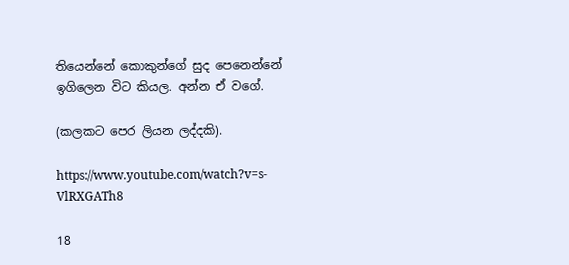තියෙන්නේ කොකුන්ගේ සුද පෙනෙන්නේ ඉගිලෙන විට කියල. අන්න ඒ වගේ.

(කලකට පෙර ලියන ලද්දකි).

https://www.youtube.com/watch?v=s-VlRXGATh8

18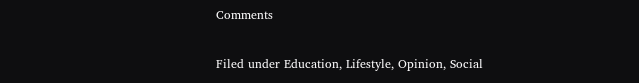Comments

Filed under Education, Lifestyle, Opinion, Social